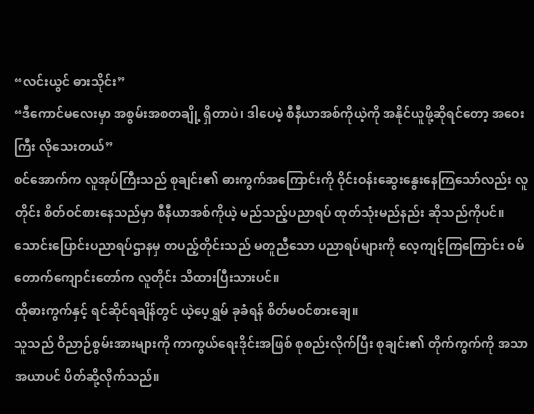“လင်းယွင် ဓားသိုင်း”
“ဒီကောင်မလေးမှာ အစွမ်းအစတချို့ ရှိတာပဲ၊ ဒါပေမဲ့ စီနီယာအစ်ကိုယဲ့ကို အနိုင်ယူဖို့ဆိုရင်တော့ အဝေးကြီး လိုသေးတယ်”
စင်အောက်က လူအုပ်ကြီးသည် စုချင်း၏ ဓားကွက်အကြောင်းကို ဝိုင်းဝန်းဆွေးနွေးနေကြသော်လည်း လူတိုင်း စိတ်ဝင်စားနေသည်မှာ စီနီယာအစ်ကိုယဲ့ မည်သည့်ပညာရပ် ထုတ်သုံးမည်နည်း ဆိုသည်ကိုပင်။
သောင်းပြောင်းပညာရပ်ဌာနမှ တပည့်တိုင်းသည် မတူညီသော ပညာရပ်များကို လေ့ကျင့်ကြကြောင်း ဝမ်တောက်ကျောင်းတော်က လူတိုင်း သိထားပြီးသားပင်။
ထိုဓားကွက်နှင့် ရင်ဆိုင်ရချိန်တွင် ယဲ့ပေ့ရွှမ် ခုခံရန် စိတ်မဝင်စားချေ။
သူသည် ဝိညာဉ်စွမ်းအားများကို ကာကွယ်ရေးဒိုင်းအဖြစ် စုစည်းလိုက်ပြီး စုချင်း၏ တိုက်ကွက်ကို အသာအယာပင် ပိတ်ဆို့လိုက်သည်။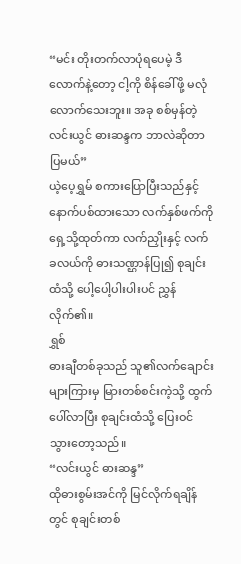“မင်း တိုးတက်လာပုံရပေမဲ့ ဒီလောက်နဲ့တော့ ငါ့ကို စိန်ခေါ်ဖို့ မလုံလောက်သေးဘူး။ အခု စစ်မှန်တဲ့ လင်းယွင် ဓားဆန္ဒက ဘာလဲဆိုတာ ပြမယ်”
ယဲ့ပေ့ရွှမ် စကားပြောပြီးသည်နှင့် နောက်ပစ်ထားသော လက်နှစ်ဖက်ကို ရှေ့သို့ထုတ်ကာ လက်ညှိုးနှင့် လက်ခလယ်ကို ဓားသဏ္ဌာန်ပြု၍ စုချင်းထံသို့ ပေါ့ပေါ့ပါးပါးပင် ညွှန်လိုက်၏။
ရွှစ်
ဓားချီတစ်ခုသည် သူ၏လက်ချောင်းများကြားမှ မြားတစ်စင်းကဲ့သို့ ထွက်ပေါ်လာပြီး စုချင်းထံသို့ ပြေးဝင်သွားတော့သည်။
“လင်းယွင် ဓားဆန္ဒ”
ထိုဓားစွမ်းအင်ကို မြင်လိုက်ရချိန်တွင် စုချင်းတစ်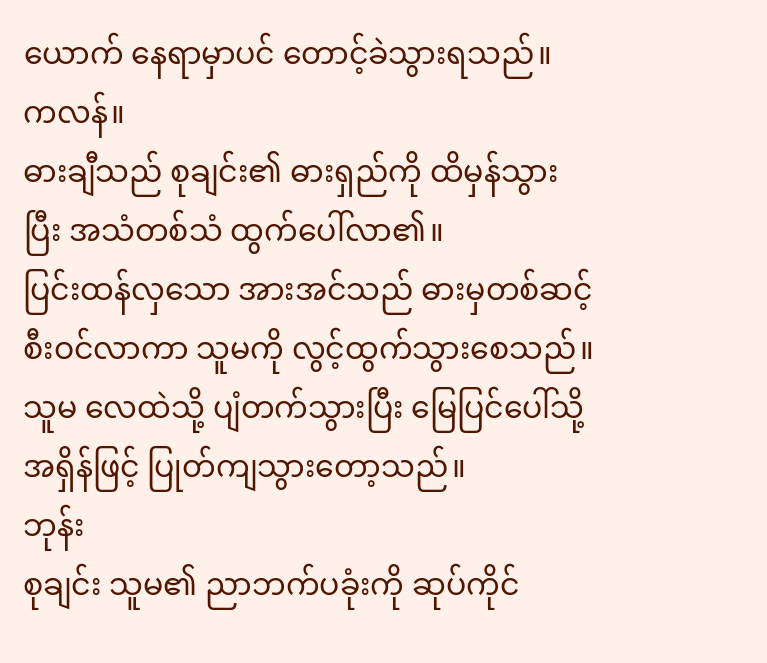ယောက် နေရာမှာပင် တောင့်ခဲသွားရသည်။
ကလန်။
ဓားချီသည် စုချင်း၏ ဓားရှည်ကို ထိမှန်သွားပြီး အသံတစ်သံ ထွက်ပေါ်လာ၏။
ပြင်းထန်လှသော အားအင်သည် ဓားမှတစ်ဆင့် စီးဝင်လာကာ သူမကို လွင့်ထွက်သွားစေသည်။ သူမ လေထဲသို့ ပျံတက်သွားပြီး မြေပြင်ပေါ်သို့ အရှိန်ဖြင့် ပြုတ်ကျသွားတော့သည်။
ဘုန်း
စုချင်း သူမ၏ ညာဘက်ပခုံးကို ဆုပ်ကိုင်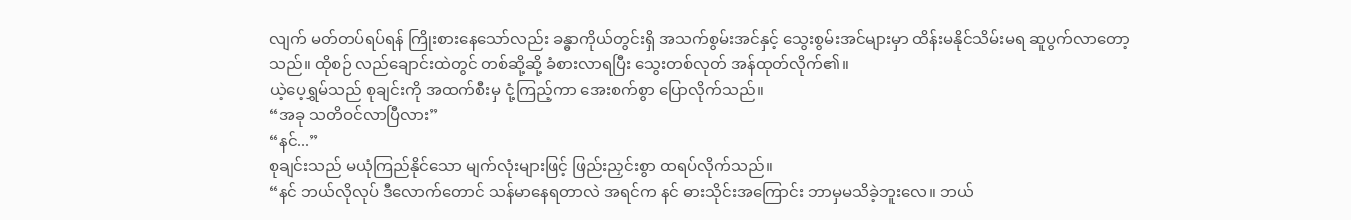လျက် မတ်တပ်ရပ်ရန် ကြိုးစားနေသော်လည်း ခန္ဓာကိုယ်တွင်းရှိ အသက်စွမ်းအင်နှင့် သွေးစွမ်းအင်များမှာ ထိန်းမနိုင်သိမ်းမရ ဆူပွက်လာတော့သည်။ ထိုစဉ် လည်ချောင်းထဲတွင် တစ်ဆို့ဆို့ ခံစားလာရပြီး သွေးတစ်လုတ် အန်ထုတ်လိုက်၏။
ယဲ့ပေ့ရွှမ်သည် စုချင်းကို အထက်စီးမှ ငုံ့ကြည့်ကာ အေးစက်စွာ ပြောလိုက်သည်။
“အခု သတိဝင်လာပြီလား”
“နင်...”
စုချင်းသည် မယုံကြည်နိုင်သော မျက်လုံးများဖြင့် ဖြည်းညှင်းစွာ ထရပ်လိုက်သည်။
“နင် ဘယ်လိုလုပ် ဒီလောက်တောင် သန်မာနေရတာလဲ အရင်က နင် ဓားသိုင်းအကြောင်း ဘာမှမသိခဲ့ဘူးလေ။ ဘယ်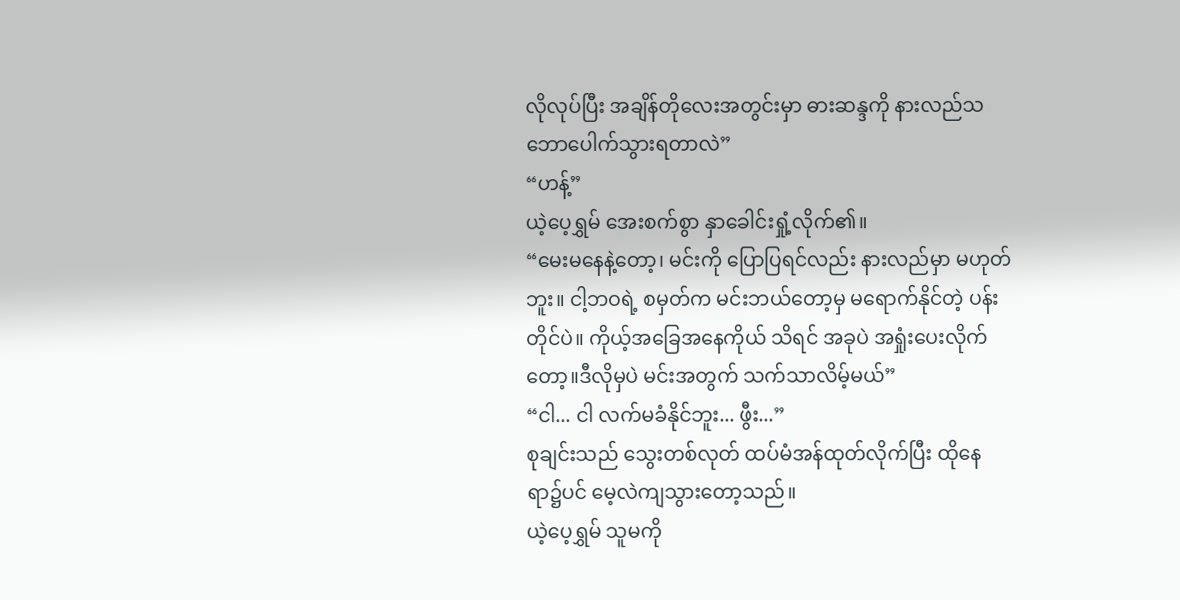လိုလုပ်ပြီး အချိန်တိုလေးအတွင်းမှာ ဓားဆန္ဒကို နားလည်သဘောပေါက်သွားရတာလဲ”
“ဟန့်”
ယဲ့ပေ့ရွှမ် အေးစက်စွာ နှာခေါင်းရှုံ့လိုက်၏။
“မေးမနေနဲ့တော့၊ မင်းကို ပြောပြရင်လည်း နားလည်မှာ မဟုတ်ဘူး။ ငါ့ဘဝရဲ့ စမှတ်က မင်းဘယ်တော့မှ မရောက်နိုင်တဲ့ ပန်းတိုင်ပဲ။ ကိုယ့်အခြေအနေကိုယ် သိရင် အခုပဲ အရှုံးပေးလိုက်တော့။ဒီလိုမှပဲ မင်းအတွက် သက်သာလိမ့်မယ်”
“ငါ... ငါ လက်မခံနိုင်ဘူး... ဖွီး...”
စုချင်းသည် သွေးတစ်လုတ် ထပ်မံအန်ထုတ်လိုက်ပြီး ထိုနေရာ၌ပင် မေ့လဲကျသွားတော့သည်။
ယဲ့ပေ့ရွှမ် သူမကို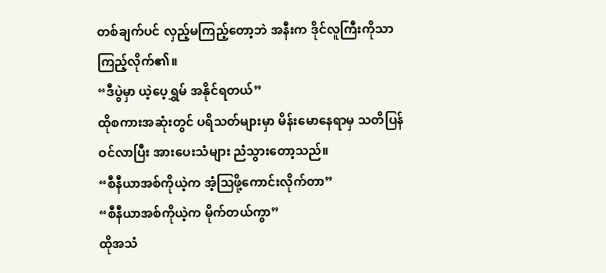တစ်ချက်ပင် လှည့်မကြည့်တော့ဘဲ အနီးက ဒိုင်လူကြီးကိုသာ ကြည့်လိုက်၏။
“ဒီပွဲမှာ ယဲ့ပေ့ရွှမ် အနိုင်ရတယ်”
ထိုစကားအဆုံးတွင် ပရိသတ်များမှာ မိန်းမောနေရာမှ သတိပြန်ဝင်လာပြီး အားပေးသံများ ညံသွားတော့သည်။
“စီနီယာအစ်ကိုယဲ့က အံ့ဩဖို့ကောင်းလိုက်တာ”
“စီနီယာအစ်ကိုယဲ့က မိုက်တယ်ကွာ”
ထိုအသံ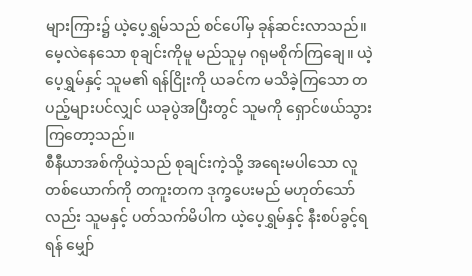များကြား၌ ယဲ့ပေ့ရွှမ်သည် စင်ပေါ်မှ ခုန်ဆင်းလာသည်။
မေ့လဲနေသော စုချင်းကိုမူ မည်သူမှ ဂရုမစိုက်ကြချေ။ ယဲ့ပေ့ရွှမ်နှင့် သူမ၏ ရန်ငြိုးကို ယခင်က မသိခဲ့ကြသော တပည့်များပင်လျှင် ယခုပွဲအပြီးတွင် သူမကို ရှောင်ဖယ်သွားကြတော့သည်။
စီနီယာအစ်ကိုယဲ့သည် စုချင်းကဲ့သို့ အရေးမပါသော လူတစ်ယောက်ကို တကူးတက ဒုက္ခပေးမည် မဟုတ်သော်လည်း သူမနှင့် ပတ်သက်မိပါက ယဲ့ပေ့ရွှမ်နှင့် နီးစပ်ခွင့်ရရန် မျှော်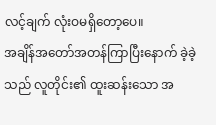လင့်ချက် လုံးဝမရှိတော့ပေ။
အချိန်အတော်အတန်ကြာပြီးနောက် ခဲ့ခဲ့သည် လူတိုင်း၏ ထူးဆန်းသော အ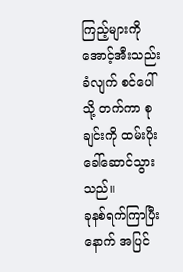ကြည့်များကို အောင့်အီးသည်းခံလျက် စင်ပေါ်သို့ တက်ကာ စုချင်းကို ထမ်းပိုးခေါ်ဆောင်သွားသည်။
ခုနစ်ရက်ကြာပြီးနောက် အပြင်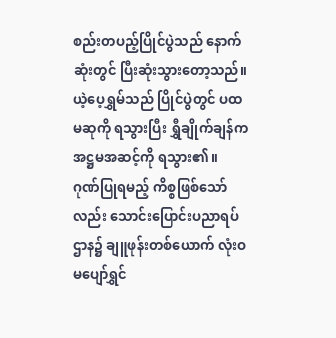စည်းတပည့်ပြိုင်ပွဲသည် နောက်ဆုံးတွင် ပြီးဆုံးသွားတော့သည်။
ယဲ့ပေ့ရွှမ်သည် ပြိုင်ပွဲတွင် ပထမဆုကို ရသွားပြီး ရွှီချိုက်ချန်က အဋ္ဌမအဆင့်ကို ရသွား၏။
ဂုဏ်ပြုရမည့် ကိစ္စဖြစ်သော်လည်း သောင်းပြောင်းပညာရပ်ဌာန၌ ချူဖုန်းတစ်ယောက် လုံးဝ မပျော်ရွှင်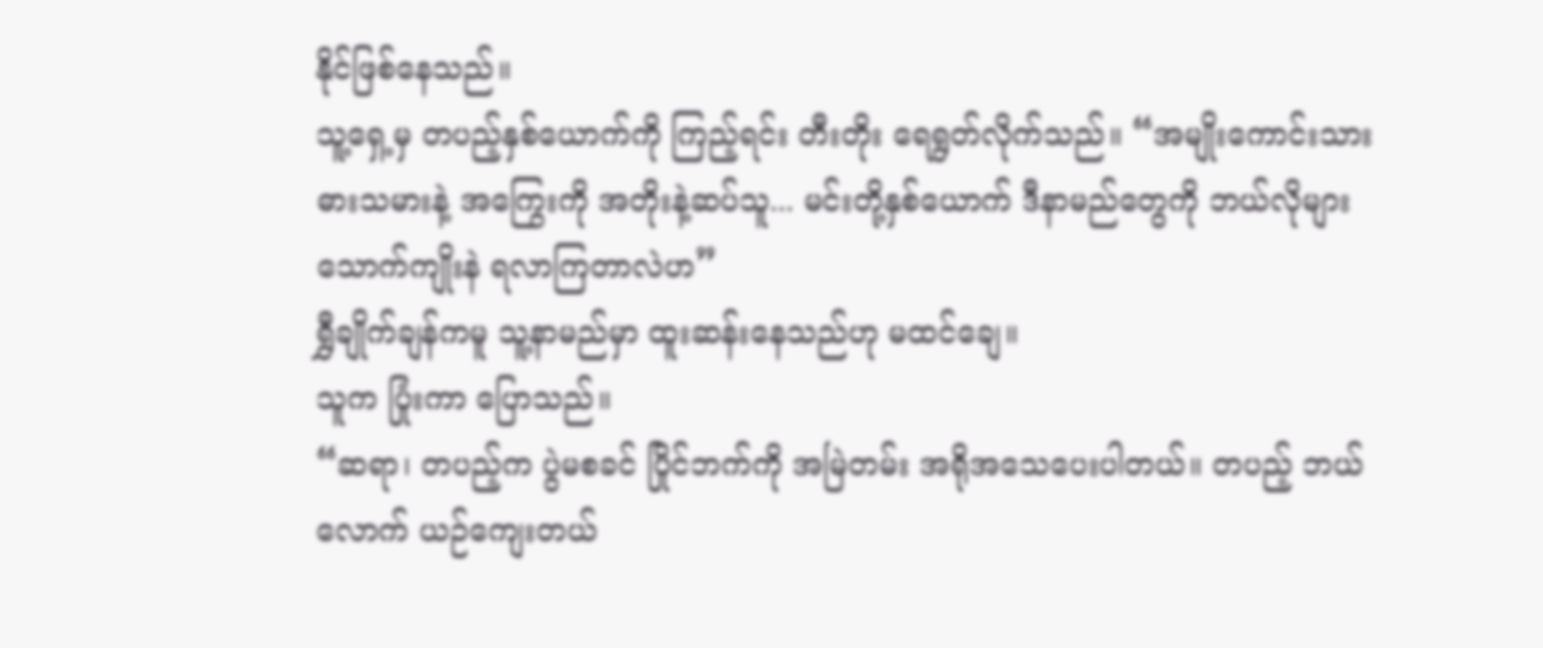နိုင်ဖြစ်နေသည်။
သူ့ရှေ့မှ တပည့်နှစ်ယောက်ကို ကြည့်ရင်း တီးတိုး ရေရွတ်လိုက်သည်။ “အမျိုးကောင်းသားဓားသမားနဲ့ အကြွေးကို အတိုးနဲ့ဆပ်သူ... မင်းတို့နှစ်ယောက် ဒီနာမည်တွေကို ဘယ်လိုများ သောက်ကျိုးနဲ ရလာကြတာလဲဟ”
ရွှီချိုက်ချန်ကမူ သူ့နာမည်မှာ ထူးဆန်းနေသည်ဟု မထင်ချေ။
သူက ပြုံးကာ ပြောသည်။
“ဆရာ၊ တပည့်က ပွဲမစခင် ပြိုင်ဘက်ကို အမြဲတမ်း အရိုအသေပေးပါတယ်။ တပည့် ဘယ်လောက် ယဉ်ကျေးတယ်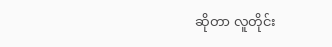ဆိုတာ လူတိုင်း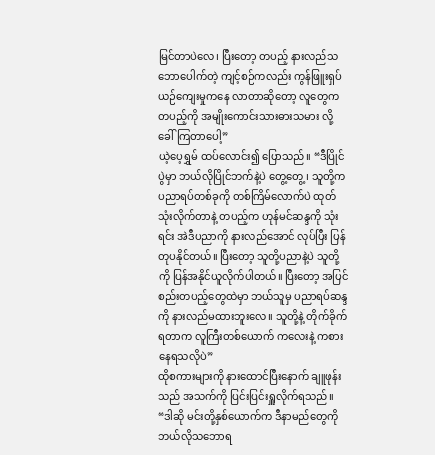မြင်တာပဲလေ၊ ပြီးတော့ တပည့် နားလည်သဘောပေါက်တဲ့ ကျင့်စဉ်ကလည်း ကွန်ဖြူးရှပ်ယဉ်ကျေးမှုကနေ လာတာဆိုတော့ လူတွေက တပည့်ကို အမျိုးကောင်းသားဓားသမား လို့ ခေါ်ကြတာပေါ့”
ယဲ့ပေ့ရွှမ် ထပ်လောင်း၍ ပြောသည်။ “ဒီပြိုင်ပွဲမှာ ဘယ်လိုပြိုင်ဘက်နဲ့ပဲ တွေ့တွေ့၊ သူတို့က ပညာရပ်တစ်ခုကို တစ်ကြိမ်လောက်ပဲ ထုတ်သုံးလိုက်တာနဲ့ တပည့်က ဟုန်မင်ဆန္ဒကို သုံးရင်း အဲဒီပညာကို နားလည်အောင် လုပ်ပြီး ပြန်တုပနိုင်တယ်။ ပြီးတော့ သူတို့ပညာနဲ့ပဲ သူတို့ကို ပြန်အနိုင်ယူလိုက်ပါတယ်။ ပြီးတော့ အပြင်စည်းတပည့်တွေထဲမှာ ဘယ်သူမှ ပညာရပ်ဆန္ဒကို နားလည်မထားဘူးလေ။ သူတို့နဲ့ တိုက်ခိုက်ရတာက လူကြီးတစ်ယောက် ကလေးနဲ့ ကစားနေရသလိုပဲ”
ထိုစကားများကို နားထောင်ပြီးနောက် ချူဖုန်းသည် အသက်ကို ပြင်းပြင်းရှူလိုက်ရသည်။ “ဒါဆို မင်းတို့နှစ်ယောက်က ဒီနာမည်တွေကို ဘယ်လိုသဘောရ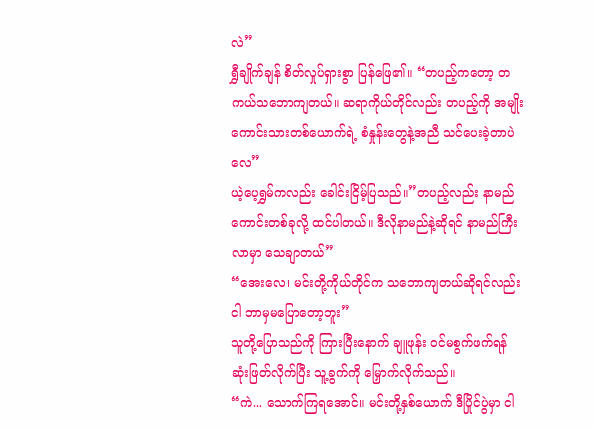လဲ”
ရွှီချိုက်ချန် စိတ်လှုပ်ရှားစွာ ပြန်ဖြေ၏။ “တပည့်ကတော့ တကယ်သဘောကျတယ်။ ဆရာကိုယ်တိုင်လည်း တပည့်ကို အမျိုးကောင်းသားတစ်ယောက်ရဲ့ စံနှုန်းတွေနဲ့အညီ သင်ပေးခဲ့တာပဲလေ”
ယဲ့ပေ့ရွှမ်ကလည်း ခေါင်းငြိမ့်ပြသည်။”တပည့်လည်း နာမည်ကောင်းတစ်ခုလို့ ထင်ပါတယ်။ ဒီလိုနာမည်နဲ့ဆိုရင် နာမည်ကြီးလာမှာ သေချာတယ်”
“အေးလေ၊ မင်းတို့ကိုယ်တိုင်က သဘောကျတယ်ဆိုရင်လည်း ငါ ဘာမှမပြောတော့ဘူး”
သူတို့ပြောသည်ကို ကြားပြီးနောက် ချူဖုန်း ဝင်မစွက်ဖက်ရန် ဆုံးဖြတ်လိုက်ပြီး သူ့ခွက်ကို မြှောက်လိုက်သည်။
“ကဲ... သောက်ကြရအောင်။ မင်းတို့နှစ်ယောက် ဒီပြိုင်ပွဲမှာ ငါ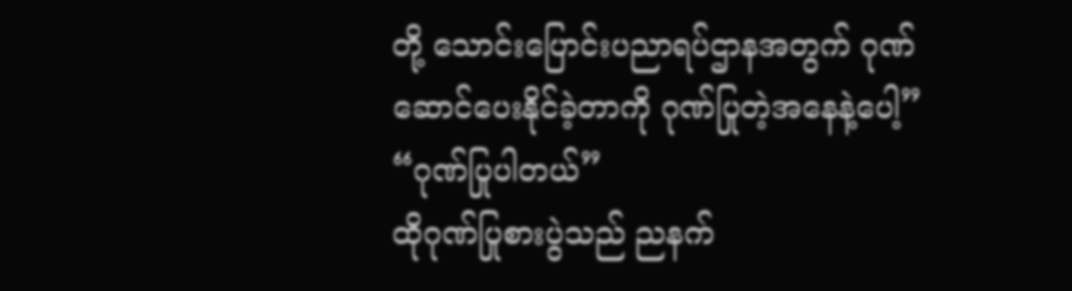တို့ သောင်းပြောင်းပညာရပ်ဌာနအတွက် ဂုဏ်ဆောင်ပေးနိုင်ခဲ့တာကို ဂုဏ်ပြုတဲ့အနေနဲ့ပေါ့”
“ဂုဏ်ပြုပါတယ်”
ထိုဂုဏ်ပြုစားပွဲသည် ညနက်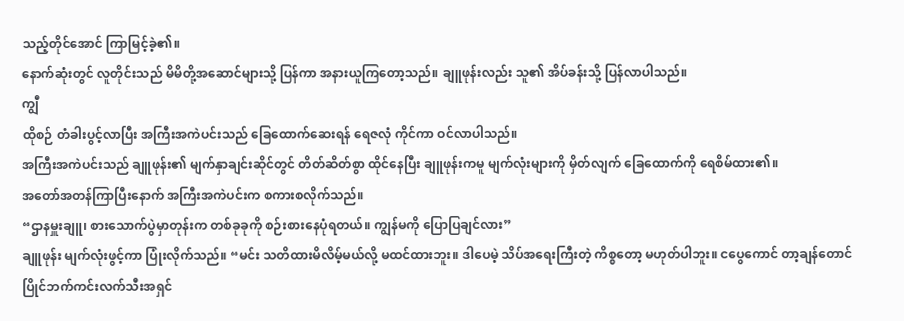သည့်တိုင်အောင် ကြာမြင့်ခဲ့၏။
နောက်ဆုံးတွင် လူတိုင်းသည် မိမိတို့အဆောင်များသို့ ပြန်ကာ အနားယူကြတော့သည်။ ချူဖုန်းလည်း သူ၏ အိပ်ခန်းသို့ ပြန်လာပါသည်။
ကျွီ
ထိုစဉ် တံခါးပွင့်လာပြီး အကြီးအကဲပင်းသည် ခြေထောက်ဆေးရန် ရေဇလုံ ကိုင်ကာ ဝင်လာပါသည်။
အကြီးအကဲပင်းသည် ချူဖုန်း၏ မျက်နှာချင်းဆိုင်တွင် တိတ်ဆိတ်စွာ ထိုင်နေပြီး ချူဖုန်းကမူ မျက်လုံးများကို မှိတ်လျက် ခြေထောက်ကို ရေစိမ်ထား၏။
အတော်အတန်ကြာပြီးနောက် အကြီးအကဲပင်းက စကားစလိုက်သည်။
“ဌာနမှူးချူ၊ စားသောက်ပွဲမှာတုန်းက တစ်ခုခုကို စဉ်းစားနေပုံရတယ်။ ကျွန်မကို ပြောပြချင်လား”
ချူဖုန်း မျက်လုံးဖွင့်ကာ ပြုံးလိုက်သည်။ “မင်း သတိထားမိလိမ့်မယ်လို့ မထင်ထားဘူး။ ဒါပေမဲ့ သိပ်အရေးကြီးတဲ့ ကိစ္စတော့ မဟုတ်ပါဘူး။ ငပွေကောင် တာ့ချန်တောင် ပြိုင်ဘက်ကင်းလက်သီးအရှင်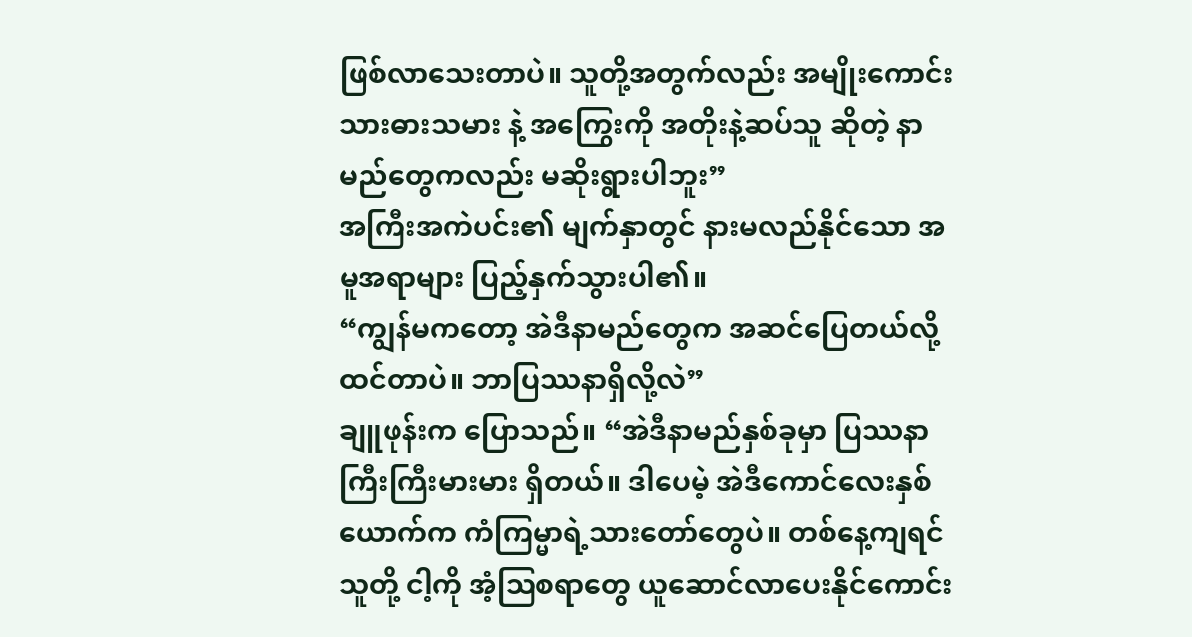ဖြစ်လာသေးတာပဲ။ သူတို့အတွက်လည်း အမျိုးကောင်းသားဓားသမား နဲ့ အကြွေးကို အတိုးနဲ့ဆပ်သူ ဆိုတဲ့ နာမည်တွေကလည်း မဆိုးရွားပါဘူး”
အကြီးအကဲပင်း၏ မျက်နှာတွင် နားမလည်နိုင်သော အမူအရာများ ပြည့်နှက်သွားပါ၏။
“ကျွန်မကတော့ အဲဒီနာမည်တွေက အဆင်ပြေတယ်လို့ ထင်တာပဲ။ ဘာပြဿနာရှိလို့လဲ”
ချူဖုန်းက ပြောသည်။ “အဲဒီနာမည်နှစ်ခုမှာ ပြဿနာကြီးကြီးမားမား ရှိတယ်။ ဒါပေမဲ့ အဲဒီကောင်လေးနှစ်ယောက်က ကံကြမ္မာရဲ့သားတော်တွေပဲ။ တစ်နေ့ကျရင် သူတို့ ငါ့ကို အံ့ဩစရာတွေ ယူဆောင်လာပေးနိုင်ကောင်း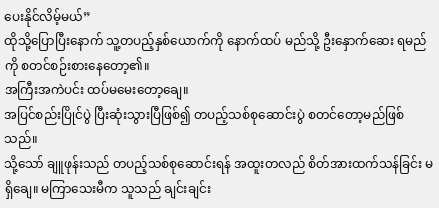ပေးနိုင်လိမ့်မယ်”
ထိုသို့ပြောပြီးနောက် သူ့တပည့်နှစ်ယောက်ကို နောက်ထပ် မည်သို့ ဦးနှောက်ဆေး ရမည်ကို စတင်စဉ်းစားနေတော့၏။
အကြီးအကဲပင်း ထပ်မမေးတော့ချေ။
အပြင်စည်းပြိုင်ပွဲ ပြီးဆုံးသွားပြီဖြစ်၍ တပည့်သစ်စုဆောင်းပွဲ စတင်တော့မည်ဖြစ်သည်။
သို့သော် ချူဖုန်းသည် တပည့်သစ်စုဆောင်းရန် အထူးတလည် စိတ်အားထက်သန်ခြင်း မရှိချေ။ မကြာသေးမီက သူသည် ချင်းချင်း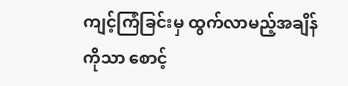ကျင့်ကြံခြင်းမှ ထွက်လာမည့်အချိန်ကိုသာ စောင့်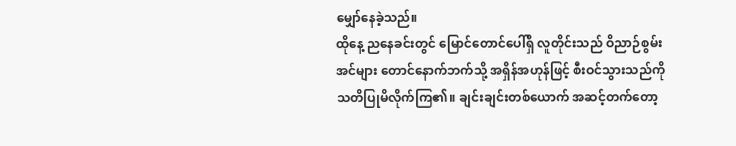မျှော်နေခဲ့သည်။
ထိုနေ့ ညနေခင်းတွင် မြောင်တောင်ပေါ်ရှိ လူတိုင်းသည် ဝိညာဉ်စွမ်းအင်များ တောင်နောက်ဘက်သို့ အရှိန်အဟုန်ဖြင့် စီးဝင်သွားသည်ကို သတိပြုမိလိုက်ကြ၏။ ချင်းချင်းတစ်ယောက် အဆင့်တက်တော့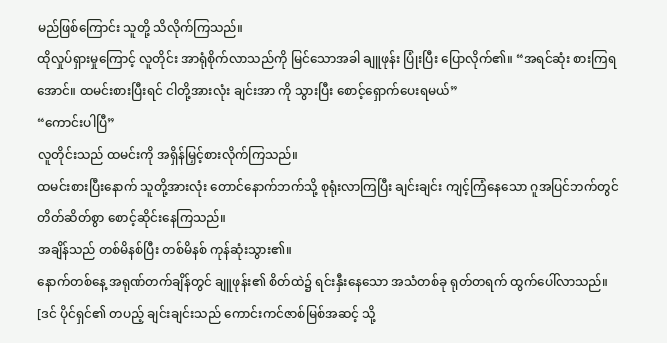မည်ဖြစ်ကြောင်း သူတို့ သိလိုက်ကြသည်။
ထိုလှုပ်ရှားမှုကြောင့် လူတိုင်း အာရုံစိုက်လာသည်ကို မြင်သောအခါ ချူဖုန်း ပြုံးပြီး ပြောလိုက်၏။ “အရင်ဆုံး စားကြရအောင်။ ထမင်းစားပြီးရင် ငါတို့အားလုံး ချင်းအာ ကို သွားပြီး စောင့်ရှောက်ပေးရမယ်”
“ကောင်းပါပြီ”
လူတိုင်းသည် ထမင်းကို အရှိန်မြှင့်စားလိုက်ကြသည်။
ထမင်းစားပြီးနောက် သူတို့အားလုံး တောင်နောက်ဘက်သို့ စုရုံးလာကြပြီး ချင်းချင်း ကျင့်ကြံနေသော ဂူအပြင်ဘက်တွင် တိတ်ဆိတ်စွာ စောင့်ဆိုင်းနေကြသည်။
အချိန်သည် တစ်မိနစ်ပြီး တစ်မိနစ် ကုန်ဆုံးသွား၏။
နောက်တစ်နေ့ အရုဏ်တက်ချိန်တွင် ချူဖုန်း၏ စိတ်ထဲ၌ ရင်းနှီးနေသော အသံတစ်ခု ရုတ်တရက် ထွက်ပေါ်လာသည်။
[ဒင် ပိုင်ရှင်၏ တပည့် ချင်းချင်းသည် ကောင်းကင်ဇာစ်မြစ်အဆင့် သို့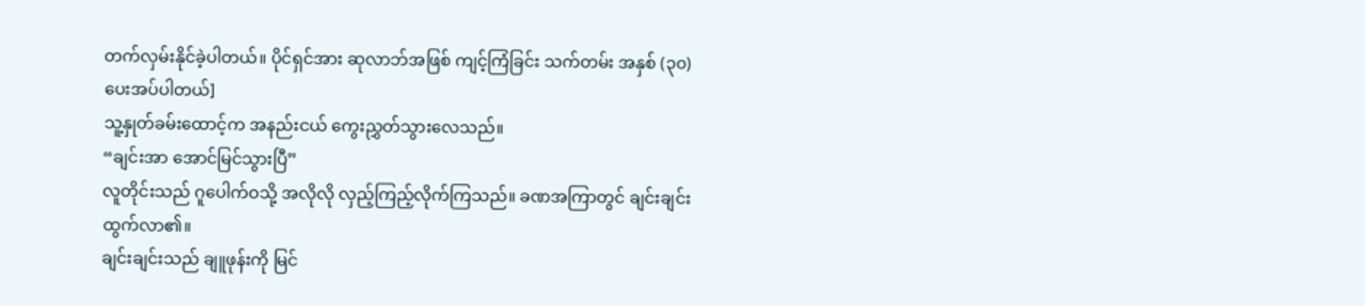တက်လှမ်းနိုင်ခဲ့ပါတယ်။ ပိုင်ရှင်အား ဆုလာဘ်အဖြစ် ကျင့်ကြံခြင်း သက်တမ်း အနှစ် (၃၀) ပေးအပ်ပါတယ်]
သူ့နှုတ်ခမ်းထောင့်က အနည်းငယ် ကွေးညွှတ်သွားလေသည်။
“ချင်းအာ အောင်မြင်သွားပြီ”
လူတိုင်းသည် ဂူပေါက်ဝသို့ အလိုလို လှည့်ကြည့်လိုက်ကြသည်။ ခဏအကြာတွင် ချင်းချင်း ထွက်လာ၏။
ချင်းချင်းသည် ချူဖုန်းကို မြင်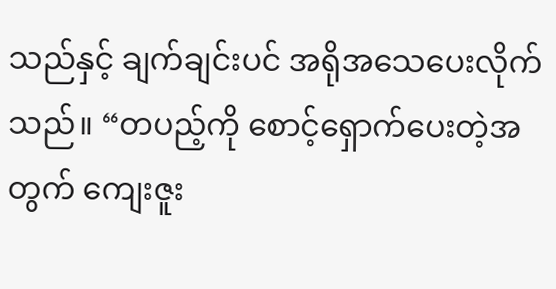သည်နှင့် ချက်ချင်းပင် အရိုအသေပေးလိုက်သည်။ “တပည့်ကို စောင့်ရှောက်ပေးတဲ့အတွက် ကျေးဇူး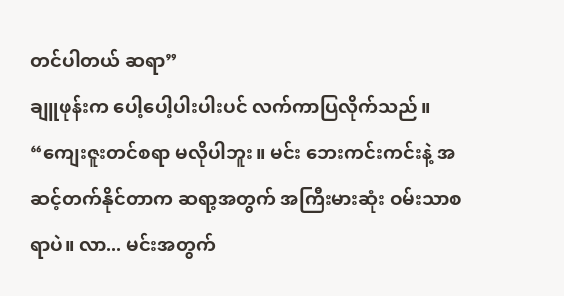တင်ပါတယ် ဆရာ”
ချူဖုန်းက ပေါ့ပေါ့ပါးပါးပင် လက်ကာပြလိုက်သည်။ “ကျေးဇူးတင်စရာ မလိုပါဘူး။ မင်း ဘေးကင်းကင်းနဲ့ အဆင့်တက်နိုင်တာက ဆရာ့အတွက် အကြီးမားဆုံး ဝမ်းသာစရာပဲ။ လာ... မင်းအတွက်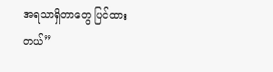အရသာရှိတာတွေ ပြင်ထားတယ်”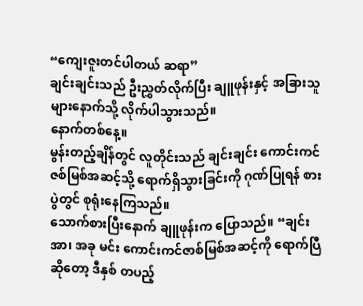“ကျေးဇူးတင်ပါတယ် ဆရာ”
ချင်းချင်းသည် ဦးညွှတ်လိုက်ပြီး ချူဖုန်းနှင့် အခြားသူများနောက်သို့ လိုက်ပါသွားသည်။
နောက်တစ်နေ့။
မွန်းတည့်ချိန်တွင် လူတိုင်းသည် ချင်းချင်း ကောင်းကင်ဇစ်မြစ်အဆင့်သို့ ရောက်ရှိသွားခြင်းကို ဂုဏ်ပြုရန် စားပွဲတွင် စုရုံးနေကြသည်။
သောက်စားပြီးနောက် ချူဖုန်းက ပြောသည်။ “ချင်းအာ၊ အခု မင်း ကောင်းကင်ဇာစ်မြစ်အဆင့်ကို ရောက်ပြီဆိုတော့ ဒီနှစ် တပည့်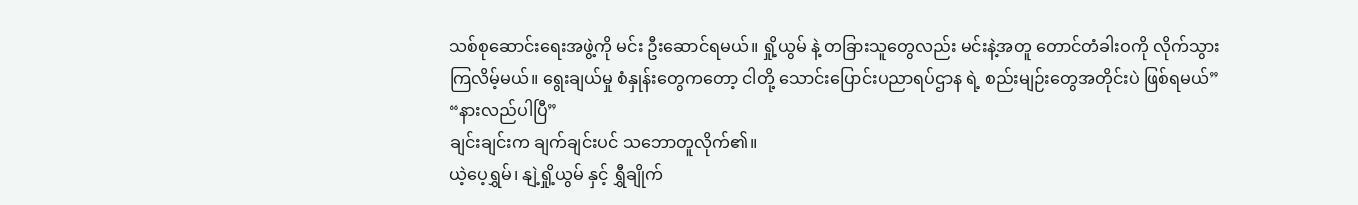သစ်စုဆောင်းရေးအဖွဲ့ကို မင်း ဦးဆောင်ရမယ်။ ရှို့ယွမ် နဲ့ တခြားသူတွေလည်း မင်းနဲ့အတူ တောင်တံခါးဝကို လိုက်သွားကြလိမ့်မယ်။ ရွေးချယ်မှု စံနှုန်းတွေကတော့ ငါတို့ သောင်းပြောင်းပညာရပ်ဌာန ရဲ့ စည်းမျဉ်းတွေအတိုင်းပဲ ဖြစ်ရမယ်”
“နားလည်ပါပြီ”
ချင်းချင်းက ချက်ချင်းပင် သဘောတူလိုက်၏။
ယဲ့ပေ့ရွှမ်၊ နျဲ့ရှို့ယွမ် နှင့် ရွှီချိုက်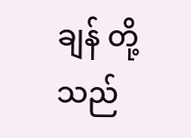ချန် တို့သည်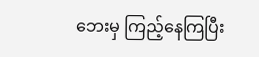ဘေးမှ ကြည့်နေကြပြီး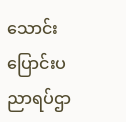သောင်းပြောင်းပညာရပ်ဌာ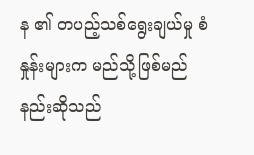န ၏ တပည့်သစ်ရွေးချယ်မှု စံနှုန်းများက မည်သို့ဖြစ်မည်နည်းဆိုသည်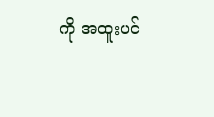ကို အထူးပင်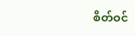စိတ်ဝင်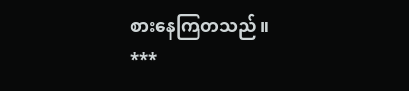စားနေကြတသည်။
***